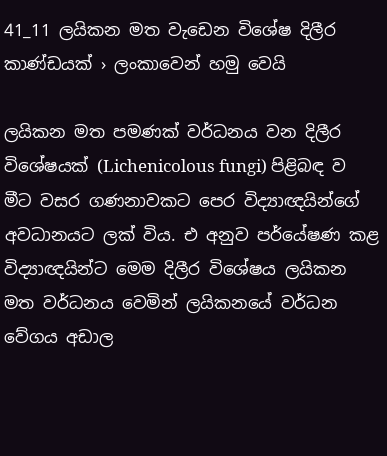41_11 ලයිකන මත වැඩෙන විශේෂ දිලීර කාණ්ඩයක් › ලංකාවෙන් හමු වෙයි

ලයිකන මත පමණක් වර්ධනය වන දිලීර විශේෂයක් (Lichenicolous fungi) පිළිබඳ ව මීට වසර ගණනාවකට පෙර විද්‍යාඥයින්ගේ අවධානයට ලක් විය. එ අනුව පර්යේෂණ කළ විද්‍යාඥයින්ට මෙම දිලීර විශේෂය ලයිකන මත වර්ධනය වෙමින් ලයිකනයේ වර්ධන වේගය අඩාල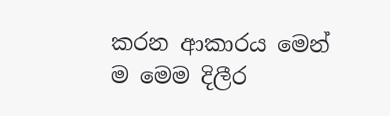කරන ආකාරය මෙන් ම මෙම දිලීර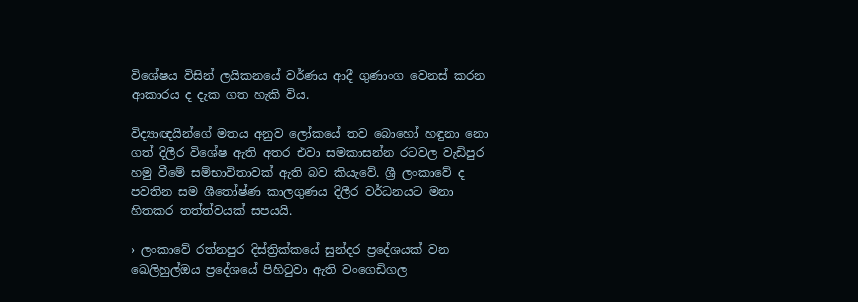විශේෂය විසින් ලයිකනයේ වර්ණය ආදී ගුණාංග වෙනස් කරන ආකාරය ද දැක ගත හැකි විය.

විද්‍යාඥයින්ගේ මතය අනුව ලෝකයේ තව බොහෝ හඳුනා නො ගත් දිලීර විශේෂ ඇති අතර එවා සමකාසන්න රටවල වැඩිපුර හමු වීමේ සම්භාවිතාවක් ඇති බව කියැවේ. ශ්‍රී ලංකාවේ ද පවතින සම ශීතෝෂ්ණ කාලගුණය දිලීර වර්ධනයට මනා හිතකර තත්ත්වයක් සපයයි.

› ලංකාවේ රත්නපුර දිස්ත්‍රික්කයේ සුන්දර ප්‍රදේශයක් වන ඛෙලිහුල්ඔය ප්‍රදේශයේ පිහිටුවා ඇති වංගෙඩිගල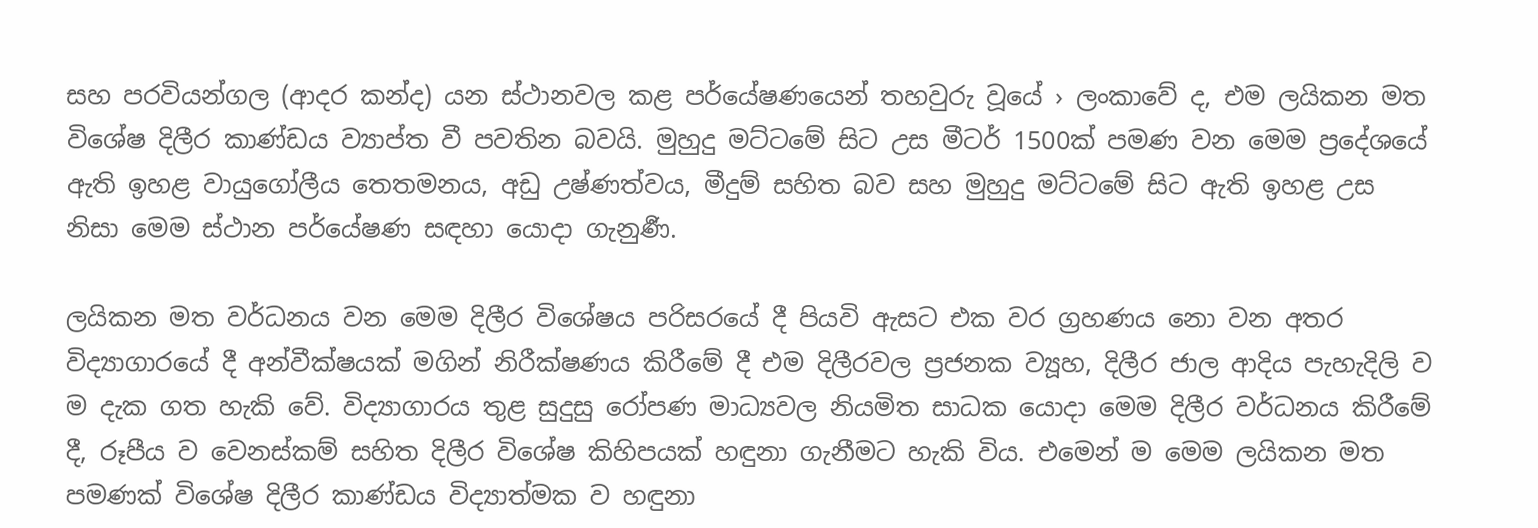සහ පරවියන්ගල (ආදර කන්ද) යන ස්ථානවල කළ පර්යේෂණයෙන් තහවුරු වූයේ › ලංකාවේ ද, එම ලයිකන මත විශේෂ දිලීර කාණ්ඩය ව්‍යාප්ත වී පවතින බවයි. මුහුදු මට්ටමේ සිට උස මීටර් 1500ක් පමණ වන මෙම ප්‍රදේශයේ ඇති ඉහළ වායුගෝලීය තෙතමනය, අඩු උෂ්ණත්වය, මීදුම් සහිත බව සහ මුහුදු මට්ටමේ සිට ඇති ඉහළ උස නිසා මෙම ස්ථාන පර්යේෂණ සඳහා යොදා ගැනුර්‍ණ.

ලයිකන මත වර්ධනය වන මෙම දිලීර විශේෂය පරිසරයේ දී පියවි ඇසට එක වර ග්‍රහණය නො වන අතර විද්‍යාගාරයේ දී අන්වීක්ෂයක් මගින් නිරීක්ෂණය කිරීමේ දී එම දිලීරවල ප්‍රජනක ව්‍යූහ, දිලීර ජාල ආදිය පැහැදිලි ව ම දැක ගත හැකි වේ. විද්‍යාගාරය තුළ සුදුසු රෝපණ මාධ්‍යවල නියමිත සාධක යොදා මෙම දිලීර වර්ධනය කිරීමේ දී, රූපීය ව වෙනස්කම් සහිත දිලීර විශේෂ කිහිපයක් හඳුනා ගැනීමට හැකි විය. එමෙන් ම මෙම ලයිකන මත පමණක් විශේෂ දිලීර කාණ්ඩය විද්‍යාත්මක ව හඳුනා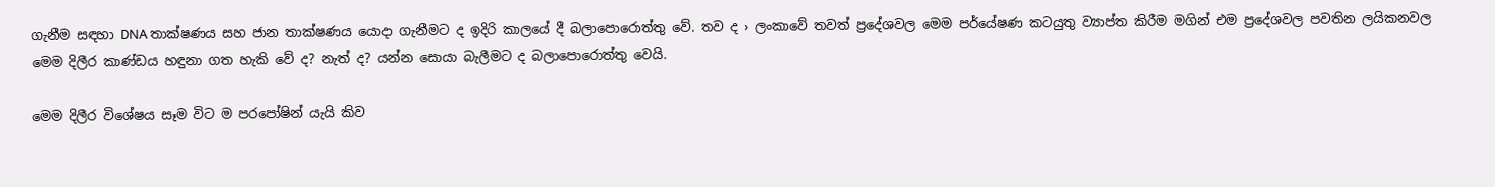ගැනීම සඳහා DNA තාක්ෂණය සහ ජාන තාක්ෂණය යොදා ගැනීමට ද ඉදිරි කාලයේ දී බලාපොරොත්තු වේ. තව ද › ලංකාවේ තවත් ප්‍රදේශවල මෙම පර්යේෂණ කටයුතු ව්‍යාප්ත කිරීම මගින් එම ප්‍රදේශවල පවතින ලයිකනවල මෙම දිලීර කාණ්ඩය හඳුනා ගත හැකි වේ ද? නැත් ද? යන්න සොයා බැලීමට ද බලාපොරොත්තු වෙයි.

මෙම දිලීර විශේෂය සෑම විට ම පරපෝෂින් යැයි කිව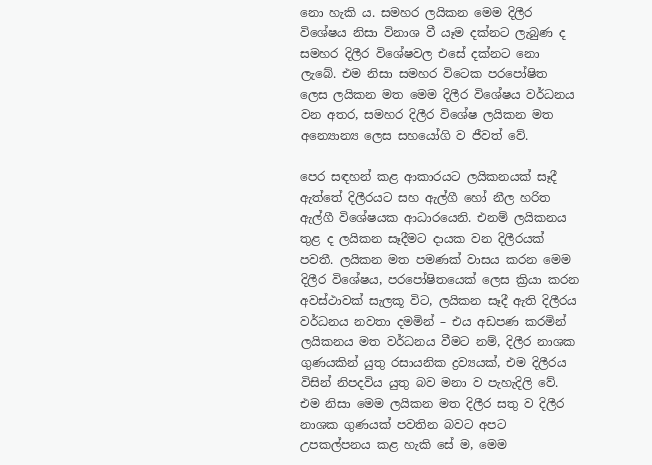නො හැකි ය. සමහර ලයිකන මෙම දිලීර විශේෂය නිසා විනාශ වී යෑම දක්නට ලැබුණ ද සමහර දිලීර විශේෂවල එසේ දක්නට නො ලැබේ. එම නිසා සමහර විටෙක පරපෝෂිත ලෙස ලයිකන මත මෙම දිලීර විශේෂය වර්ධනය වන අතර, සමහර දිලීර විශේෂ ලයිකන මත අන්‍යොන්‍ය ලෙස සහයෝගි ව ජීවත් වේ.

පෙර සඳහන් කළ ආකාරයට ලයිකනයක් සෑදී ඇත්තේ දිලීරයට සහ ඇල්ගී හෝ නීල හරිත ඇල්ගී විශේෂයක ආධාරයෙනි. එනම් ලයිකනය තුළ ද ලයිකන සෑදීමට දායක වන දිලීරයක් පවතී. ලයිකන මත පමණක් වාසය කරන මෙම දිලීර විශේෂය, පරපෝෂිතයෙක් ලෙස ක්‍රියා කරන අවස්ථාවක් සැලකූ විට, ලයිකන සෑදී ඇති දිලීරය වර්ධනය නවතා දමමින් – එය අඩපණ කරමින්  ලයිකනය මත වර්ධනය වීමට නම්, දිලීර නාශක ගුණයකින් යුතු රසායනික ද්‍රව්‍යයක්, එම දිලීරය විසින් නිපදවිය යුතු බව මනා ව පැහැදිලි වේ. එම නිසා මෙම ලයිකන මත දිලීර සතු ව දිලීර නාශක ගුණයක් පවතින බවට අපට උපකල්පනය කළ හැකි සේ ම, මෙම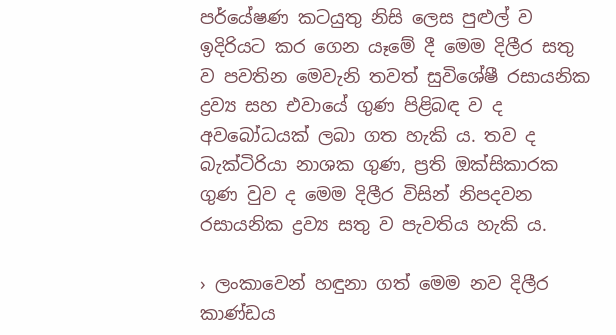පර්යේෂණ කටයුතු නිසි ලෙස පුළුල් ව ඉදිරියට කර ගෙන යෑමේ දී මෙම දිලීර සතු ව පවතින මෙවැනි තවත් සුවිශේෂී රසායනික ද්‍රව්‍ය සහ එවායේ ගුණ පිළිබඳ ව ද අවබෝධයක් ලබා ගත හැකි ය. තව ද බැක්ටිරියා නාශක ගුණ, ප්‍රති ඔක්සිකාරක ගුණ වුව ද මෙම දිලීර විසින් නිපදවන රසායනික ද්‍රව්‍ය සතු ව පැවතිය හැකි ය.

› ලංකාවෙන් හඳුනා ගත් මෙම නව දිලීර කාණ්ඩය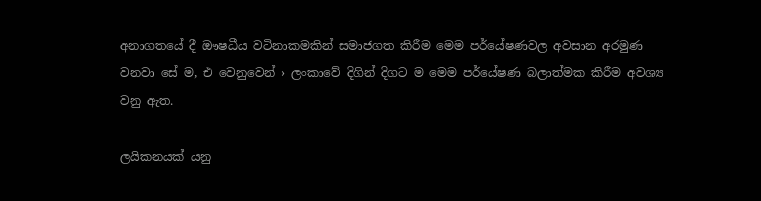අනාගතයේ දී ඖෂධීය වටිනාකමකින් සමාජගත කිරීම මෙම පර්යේෂණවල අවසාන අරමුණ වනවා සේ ම, එ වෙනුවෙන් › ලංකාවේ දිගින් දිගට ම මෙම පර්යේෂණ බලාත්මක කිරීම අවශ්‍ය වනු ඇත.

ලයිකනයක් යනු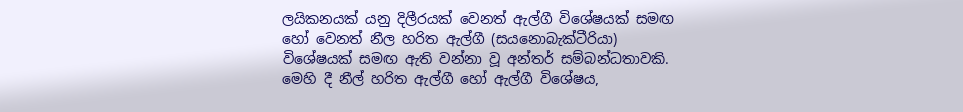ලයිකනයක් යනු දිලීරයක් වෙනත් ඇල්ගී විශේෂයක් සමඟ හෝ වෙනත් නීල හරිත ඇල්ගී (සයනොබැක්ටීරියා) විශේෂයක් සමඟ ඇති වන්නා වූ අන්තර් සම්බන්ධතාවකි. මෙහි දී නීල් හරිත ඇල්ගී හෝ ඇල්ගී විශේෂය,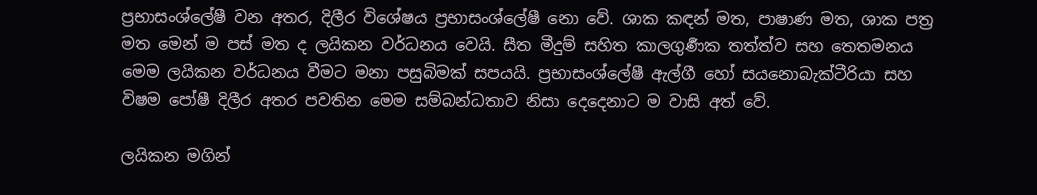ප්‍රභාසංශ්ලේෂී වන අතර, දිලීර විශේෂය ප්‍රභාසංශ්ලේෂී නො වේ. ශාක කඳන් මත, පාෂාණ මත, ශාක පත්‍ර මත මෙන් ම පස් මත ද ලයිකන වර්ධනය වෙයි. සීත මීදුම් සහිත කාලගුර්‍ණක තත්ත්ව සහ තෙතමනය මෙම ලයිකන වර්ධනය වීමට මනා පසුබිමක් සපයයි. ප්‍රභාසංශ්ලේෂී ඇල්ගී හෝ සයනොබැක්ටීරියා සහ විෂම පෝෂී දිලීර අතර පවතින මෙම සම්බන්ධතාව නිසා දෙදෙනාට ම වාසි අත් වේ.

ලයිකන මගින්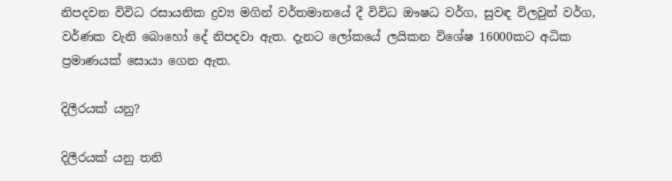නිපදවන විවිධ රසායනික ද්‍රව්‍ය මගින් වර්තමානයේ දී විවිධ ඖෂධ වර්ග, සුවඳ විලවුන් වර්ග, වර්ණක වැනි බොහෝ දේ නිපදවා ඇත. දැනට ලෝකයේ ලයිකන විශේෂ 16000කට අධික ප්‍රමාණයක් සොයා ගෙන ඇත.

දිලීරයක් යනු?

දිලීරයක් යනු තනි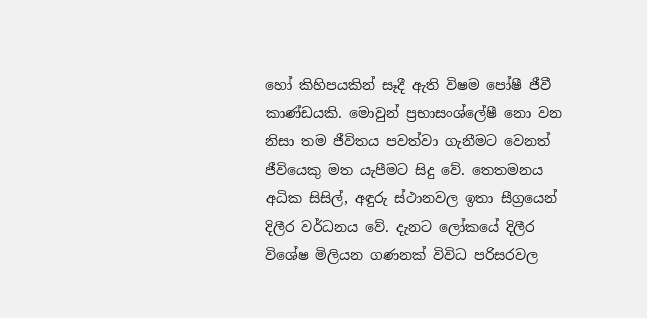හෝ කිහිපයකින් සෑදී ඇති විෂම පෝෂී ජීවී කාණ්ඩයකි. මොවුන් ප්‍රභාසංශ්ලේෂී නො වන නිසා තම ජීවිතය පවත්වා ගැනීමට වෙනත් ජීවියෙකු මත යැපීමට සිදු වේ. තෙතමනය අධික සිසිල්, අඳුරු ස්ථානවල ඉතා සීග්‍රයෙන් දිලීර වර්ධනය වේ. දැනට ලෝකයේ දිලීර විශේෂ මිලියන ගණනක් විවිධ පරිසරවල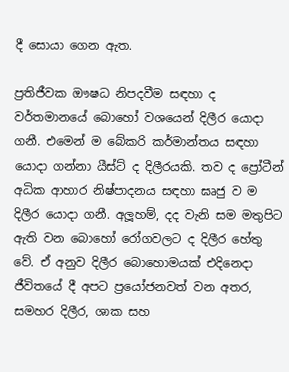දී සොයා ගෙන ඇත.

ප්‍රතිජීවක ඖෂධ නිපදවීම සඳහා ද වර්තමානයේ බොහෝ වශයෙන් දිලීර යොදා ගනී. එමෙන් ම බේකරි කර්මාන්තය සඳහා යොදා ගන්නා යීස්ට් ද දිලීරයකි. තව ද ප්‍රෝටීන් අධික ආහාර නිෂ්පාදනය සඳහා ඝෘජු ව ම දිලීර යොදා ගනී. අලූහම්, දද වැනි සම මතුපිට ඇති වන බොහෝ රෝගවලට ද දිලීර හේතු වේ. ඒ අනුව දිලීර බොහොමයක් එදිනෙදා ජීවිතයේ දී අපට ප්‍රයෝජනවත් වන අතර, සමහර දිලීර, ශාක සහ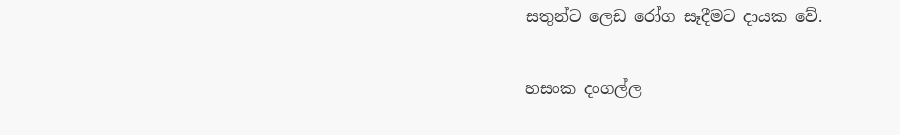සතුන්ට ලෙඩ රෝග සෑදීමට දායක වේ.

හසංක දංගල්ල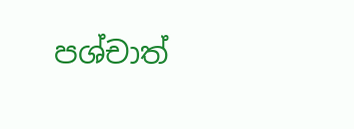පශ්චාත්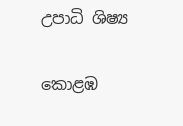උපාධි ශිෂ්‍ය

කොළඹ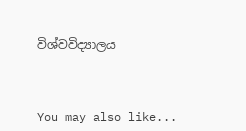විශ්වවිද්‍යාලය



You may also like...